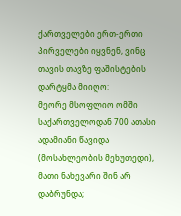ქართველები ერთ-ერთი პირველები იყვნენ, ვინც თავის თავზე ფაშისტების დარტყმა მიიღო:
მეორე მსოფლიო ომში საქართველოდან 700 ათასი ადამიანი წავიდა (მოსახლეობის მეხუთედი), მათი ნახევარი შინ არ დაბრუნდა;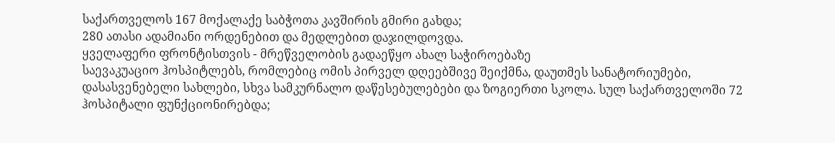საქართველოს 167 მოქალაქე საბჭოთა კავშირის გმირი გახდა;
280 ათასი ადამიანი ორდენებით და მედლებით დაჯილდოვდა.
ყველაფერი ფრონტისთვის - მრეწველობის გადაეწყო ახალ საჭიროებაზე
საევაკუაციო ჰოსპიტლებს, რომლებიც ომის პირველ დღეებშივე შეიქმნა, დაუთმეს სანატორიუმები, დასასვენებელი სახლები, სხვა სამკურნალო დაწესებულებები და ზოგიერთი სკოლა. სულ საქართველოში 72 ჰოსპიტალი ფუნქციონირებდა;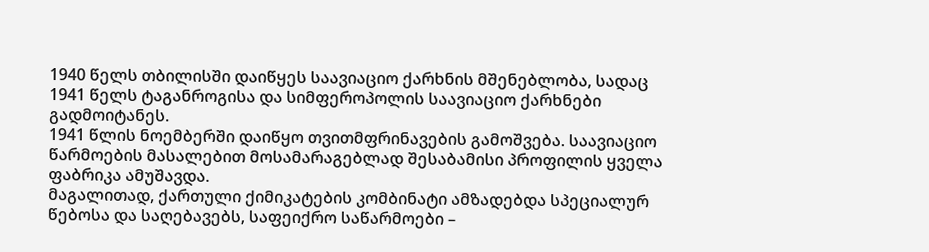1940 წელს თბილისში დაიწყეს საავიაციო ქარხნის მშენებლობა, სადაც 1941 წელს ტაგანროგისა და სიმფეროპოლის საავიაციო ქარხნები გადმოიტანეს.
1941 წლის ნოემბერში დაიწყო თვითმფრინავების გამოშვება. საავიაციო წარმოების მასალებით მოსამარაგებლად შესაბამისი პროფილის ყველა ფაბრიკა ამუშავდა.
მაგალითად, ქართული ქიმიკატების კომბინატი ამზადებდა სპეციალურ წებოსა და საღებავებს, საფეიქრო საწარმოები –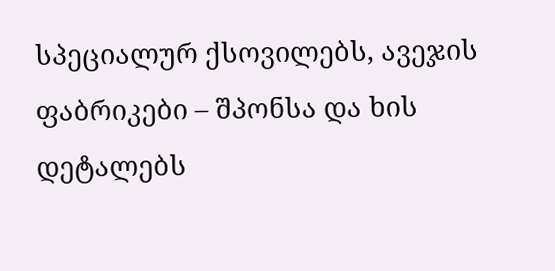სპეციალურ ქსოვილებს, ავეჯის ფაბრიკები – შპონსა და ხის დეტალებს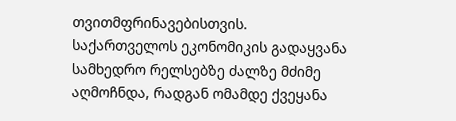თვითმფრინავებისთვის.
საქართველოს ეკონომიკის გადაყვანა სამხედრო რელსებზე ძალზე მძიმე აღმოჩნდა, რადგან ომამდე ქვეყანა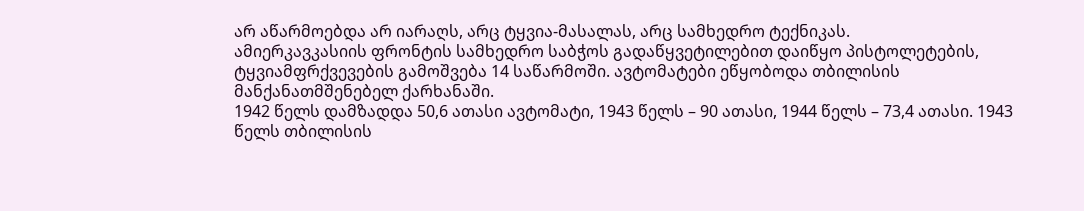არ აწარმოებდა არ იარაღს, არც ტყვია-მასალას, არც სამხედრო ტექნიკას.
ამიერკავკასიის ფრონტის სამხედრო საბჭოს გადაწყვეტილებით დაიწყო პისტოლეტების, ტყვიამფრქვევების გამოშვება 14 საწარმოში. ავტომატები ეწყობოდა თბილისის მანქანათმშენებელ ქარხანაში.
1942 წელს დამზადდა 50,6 ათასი ავტომატი, 1943 წელს – 90 ათასი, 1944 წელს – 73,4 ათასი. 1943 წელს თბილისის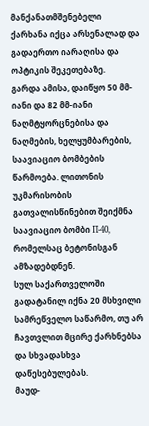მანქანათმშენებელი ქარხანა იქცა არსენალად და გადაერთო იარაღისა და ოპტიკის შეკეთებაზე.
გარდა ამისა, დაიწყო 50 მმ-იანი და 82 მმ-იანი ნაღმტყორცნებისა და ნაღმების, ხელყუმბარების, საავიაციო ბომბების წარმოება. ლითონის უკმარისობის გათვალისწინებით შეიქმნა საავიაციო ბომბი П-40, რომელსაც ბეტონისგან ამზადებდნენ.
სულ საქართველოში გადატანილ იქნა 20 მსხვილი სამრეწველო საწარმო, თუ არ ჩავთვლით მცირე ქარხნებსა და სხვადასხვა დაწესებულებას.
მაუდ-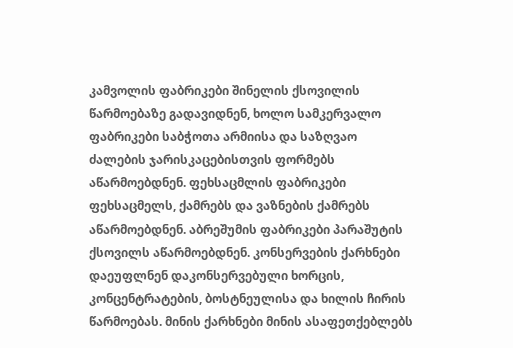კამვოლის ფაბრიკები შინელის ქსოვილის წარმოებაზე გადავიდნენ, ხოლო სამკერვალო ფაბრიკები საბჭოთა არმიისა და საზღვაო ძალების ჯარისკაცებისთვის ფორმებს აწარმოებდნენ. ფეხსაცმლის ფაბრიკები ფეხსაცმელს, ქამრებს და ვაზნების ქამრებს აწარმოებდნენ. აბრეშუმის ფაბრიკები პარაშუტის ქსოვილს აწარმოებდნენ. კონსერვების ქარხნები დაეუფლნენ დაკონსერვებული ხორცის, კონცენტრატების, ბოსტნეულისა და ხილის ჩირის წარმოებას. მინის ქარხნები მინის ასაფეთქებლებს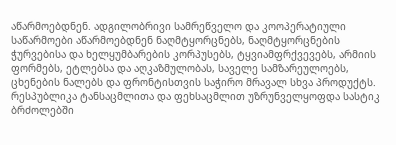აწარმოებდნენ. ადგილობრივი სამრეწველო და კოოპერატიული საწარმოები აწარმოებდნენ ნაღმტყორცნებს, ნაღმტყორცნების ჭურვებისა და ხელყუმბარების კორპუსებს, ტყვიამფრქვევებს, არმიის ფორმებს, ეტლებსა და აღკაზმულობას, საველე სამზარეულოებს, ცხენების ნალებს და ფრონტისთვის საჭირო მრავალ სხვა პროდუქტს.
რესპუბლიკა ტანსაცმლითა და ფეხსაცმლით უზრუნველყოფდა სასტიკ ბრძოლებში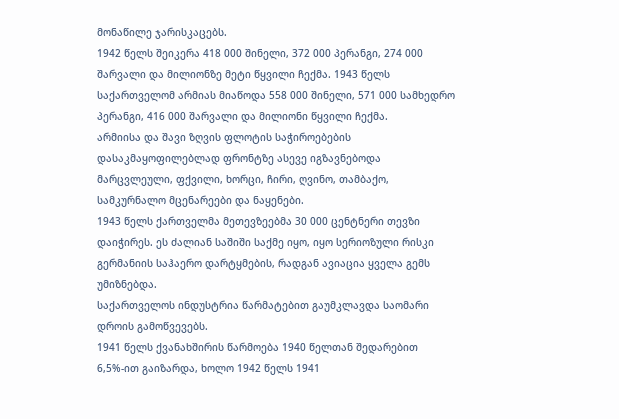მონაწილე ჯარისკაცებს.
1942 წელს შეიკერა 418 000 შინელი, 372 000 პერანგი, 274 000 შარვალი და მილიონზე მეტი წყვილი ჩექმა. 1943 წელს საქართველომ არმიას მიაწოდა 558 000 შინელი, 571 000 სამხედრო პერანგი, 416 000 შარვალი და მილიონი წყვილი ჩექმა.
არმიისა და შავი ზღვის ფლოტის საჭიროებების დასაკმაყოფილებლად ფრონტზე ასევე იგზავნებოდა მარცვლეული, ფქვილი, ხორცი, ჩირი, ღვინო, თამბაქო, სამკურნალო მცენარეები და ნაყენები.
1943 წელს ქართველმა მეთევზეებმა 30 000 ცენტნერი თევზი დაიჭირეს. ეს ძალიან საშიში საქმე იყო, იყო სერიოზული რისკი გერმანიის საჰაერო დარტყმების, რადგან ავიაცია ყველა გემს უმიზნებდა.
საქართველოს ინდუსტრია წარმატებით გაუმკლავდა საომარი დროის გამოწვევებს.
1941 წელს ქვანახშირის წარმოება 1940 წელთან შედარებით 6,5%-ით გაიზარდა, ხოლო 1942 წელს 1941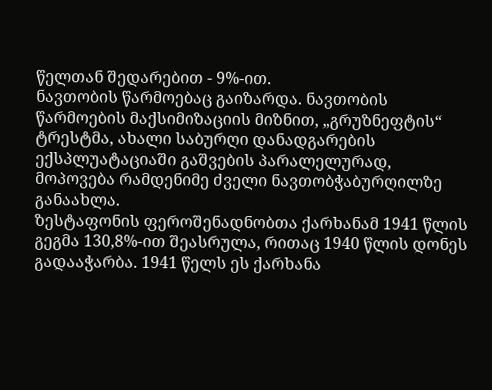წელთან შედარებით - 9%-ით.
ნავთობის წარმოებაც გაიზარდა. ნავთობის წარმოების მაქსიმიზაციის მიზნით, „გრუზნეფტის“ ტრესტმა, ახალი საბურღი დანადგარების ექსპლუატაციაში გაშვების პარალელურად, მოპოვება რამდენიმე ძველი ნავთობჭაბურღილზე განაახლა.
ზესტაფონის ფეროშენადნობთა ქარხანამ 1941 წლის გეგმა 130,8%-ით შეასრულა, რითაც 1940 წლის დონეს გადააჭარბა. 1941 წელს ეს ქარხანა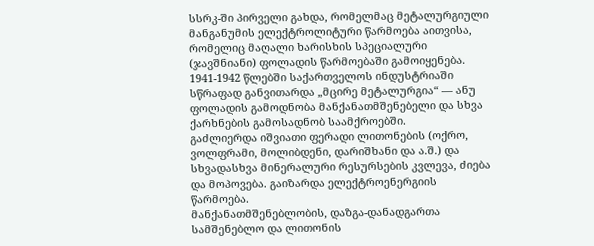სსრკ-ში პირველი გახდა, რომელმაც მეტალურგიული მანგანუმის ელექტროლიტური წარმოება აითვისა, რომელიც მაღალი ხარისხის სპეციალური (ჯავშნიანი) ფოლადის წარმოებაში გამოიყენება.
1941-1942 წლებში საქართველოს ინდუსტრიაში სწრაფად განვითარდა „მცირე მეტალურგია“ — ანუ ფოლადის გამოდნობა მანქანათმშენებელი და სხვა ქარხნების გამოსადნობ საამქროებში.
გაძლიერდა იშვიათი ფერადი ლითონების (ოქრო, ვოლფრამი, მოლიბდენი, დარიშხანი და ა.შ.) და სხვადასხვა მინერალური რესურსების კვლევა, ძიება და მოპოვება. გაიზარდა ელექტროენერგიის წარმოება.
მანქანათმშენებლობის, დაზგა-დანადგართა სამშენებლო და ლითონის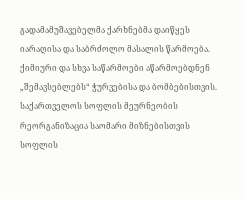გადამამუშავებელმა ქარხნებმა დაიწყეს იარაღისა და საბრძოლო მასალის წარმოება. ქიმიური და სხვა საწარმოები აწარმოებდნენ „შემავსებლებს“ ჭურვებისა და ბომბებისთვის.
საქართველოს სოფლის მეურნეობის რეორგანიზაცია საომარი მიზნებისთვის
სოფლის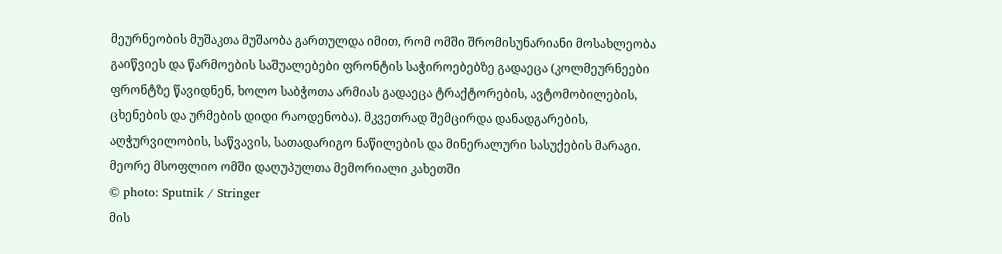მეურნეობის მუშაკთა მუშაობა გართულდა იმით, რომ ომში შრომისუნარიანი მოსახლეობა გაიწვიეს და წარმოების საშუალებები ფრონტის საჭიროებებზე გადაეცა (კოლმეურნეები ფრონტზე წავიდნენ, ხოლო საბჭოთა არმიას გადაეცა ტრაქტორების, ავტომობილების, ცხენების და ურმების დიდი რაოდენობა). მკვეთრად შემცირდა დანადგარების, აღჭურვილობის, საწვავის, სათადარიგო ნაწილების და მინერალური სასუქების მარაგი.
მეორე მსოფლიო ომში დაღუპულთა მემორიალი კახეთში
© photo: Sputnik / Stringer
მის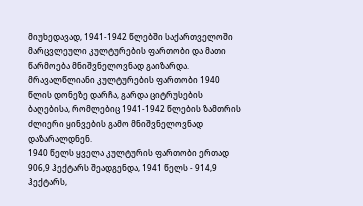მიუხედავად, 1941-1942 წლებში საქართველოში მარცვლეული კულტურების ფართობი და მათი წარმოება მნიშვნელოვნად გაიზარდა. მრავალწლიანი კულტურების ფართობი 1940 წლის დონეზე დარჩა, გარდა ციტრუსების ბაღებისა, რომლებიც 1941-1942 წლების ზამთრის ძლიერი ყინვების გამო მნიშვნელოვნად დაზარალდნენ.
1940 წელს ყველა კულტურის ფართობი ერთად 906,9 ჰექტარს შეადგენდა, 1941 წელს - 914,9 ჰექტარს,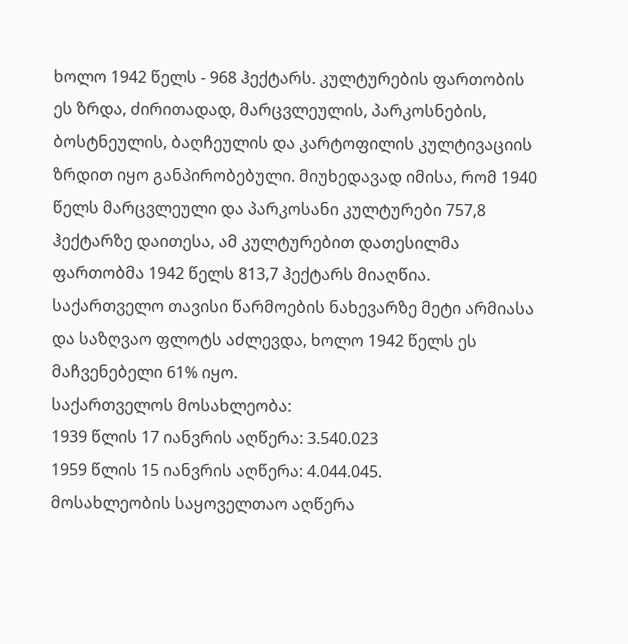ხოლო 1942 წელს - 968 ჰექტარს. კულტურების ფართობის ეს ზრდა, ძირითადად, მარცვლეულის, პარკოსნების, ბოსტნეულის, ბაღჩეულის და კარტოფილის კულტივაციის ზრდით იყო განპირობებული. მიუხედავად იმისა, რომ 1940 წელს მარცვლეული და პარკოსანი კულტურები 757,8 ჰექტარზე დაითესა, ამ კულტურებით დათესილმა ფართობმა 1942 წელს 813,7 ჰექტარს მიაღწია.
საქართველო თავისი წარმოების ნახევარზე მეტი არმიასა და საზღვაო ფლოტს აძლევდა, ხოლო 1942 წელს ეს მაჩვენებელი 61% იყო.
საქართველოს მოსახლეობა:
1939 წლის 17 იანვრის აღწერა: 3.540.023
1959 წლის 15 იანვრის აღწერა: 4.044.045.
მოსახლეობის საყოველთაო აღწერა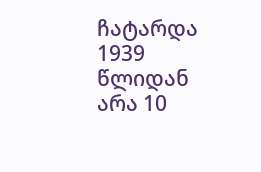ჩატარდა 1939 წლიდან არა 10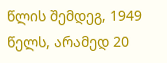წლის შემდეგ, 1949 წელს, არამედ 20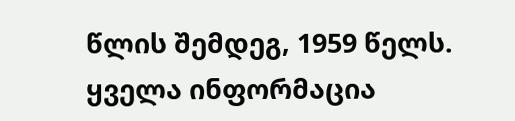წლის შემდეგ, 1959 წელს.
ყველა ინფორმაცია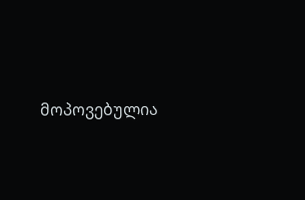მოპოვებულია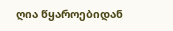ღია წყაროებიდან